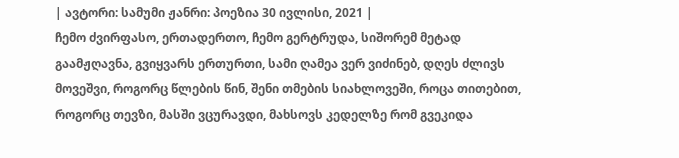| ავტორი: სამუმი ჟანრი: პოეზია 30 ივლისი, 2021 |
ჩემო ძვირფასო, ერთადერთო, ჩემო გერტრუდა, სიშორემ მეტად გაამჟღავნა, გვიყვარს ერთურთი, სამი ღამეა ვერ ვიძინებ, დღეს ძლივს მოვეშვი, როგორც წლების წინ, შენი თმების სიახლოვეში, როცა თითებით, როგორც თევზი, მასში ვცურავდი, მახსოვს კედელზე რომ გვეკიდა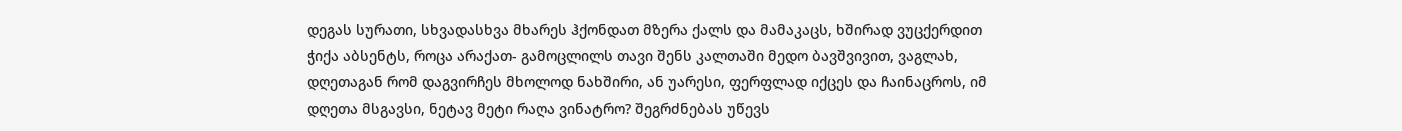დეგას სურათი, სხვადასხვა მხარეს ჰქონდათ მზერა ქალს და მამაკაცს, ხშირად ვუცქერდით ჭიქა აბსენტს, როცა არაქათ- გამოცლილს თავი შენს კალთაში მედო ბავშვივით, ვაგლახ, დღეთაგან რომ დაგვირჩეს მხოლოდ ნახშირი, ან უარესი, ფერფლად იქცეს და ჩაინაცროს, იმ დღეთა მსგავსი, ნეტავ მეტი რაღა ვინატრო? შეგრძნებას უწევს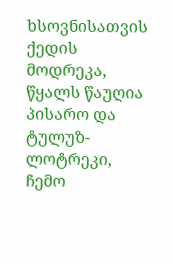ხსოვნისათვის ქედის მოდრეკა, წყალს წაუღია პისარო და ტულუზ-ლოტრეკი, ჩემო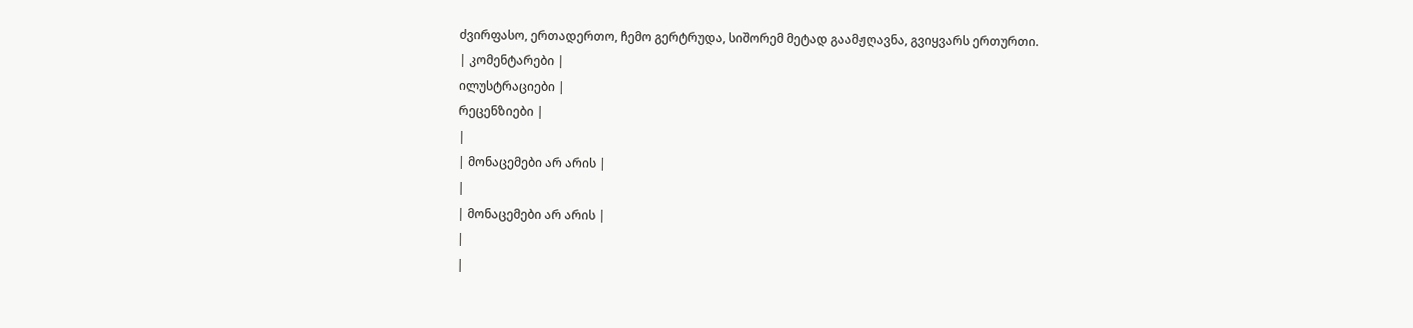ძვირფასო, ერთადერთო, ჩემო გერტრუდა, სიშორემ მეტად გაამჟღავნა, გვიყვარს ერთურთი.
| კომენტარები |
ილუსტრაციები |
რეცენზიები |
|
| მონაცემები არ არის |
|
| მონაცემები არ არის |
|
|